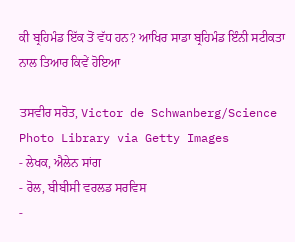ਕੀ ਬ੍ਰਹਿਮੰਡ ਇੱਕ ਤੋਂ ਵੱਧ ਹਨ? ਆਖਿਰ ਸਾਡਾ ਬ੍ਰਹਿਮੰਡ ਇੰਨੀ ਸਟੀਕਤਾ ਨਾਲ ਤਿਆਰ ਕਿਵੇਂ ਹੋਇਆ

ਤਸਵੀਰ ਸਰੋਤ, Victor de Schwanberg/Science Photo Library via Getty Images
- ਲੇਖਕ, ਐਲੇਨ ਸਾਂਗ
- ਰੋਲ, ਬੀਬੀਸੀ ਵਰਲਡ ਸਰਵਿਸ
-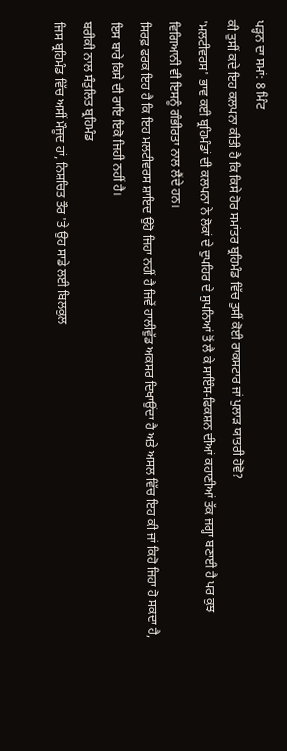ਪੜ੍ਹਨ ਦਾ ਸਮਾਂ: 8 ਮਿੰਟ
ਕੀ ਤੁਸੀਂ ਕਦੇ ਇਹ ਕਲਪਨਾ ਕੀਤੀ ਹੈ ਕਿ ਕਿਸੇ ਹੋਰ ਸਮਾਂਤਰ ਬ੍ਰਹਿਮੰਡ ਵਿੱਚ ਤੁਸੀਂ ਕੋਈ ਰਾਕਸਟਾਰ ਜਾਂ ਪੁਲਾੜ ਯਾਤਰੀ ਹੋਵੋ?
'ਮਲਟੀਵਰਸ' ਭਾਵ ਕਈ ਬ੍ਰਹਿਮੰਡਾਂ ਦੀ ਕਲਪਨਾ ਨੇ ਲੋਕਾਂ ਦੇ ਦੁਪਹਿਰ ਦੇ ਸੁਪਨਿਆਂ ਤੋਂ ਲੈ ਕੇ ਸਾਇੰਸ-ਫਿਕਸ਼ਨ ਦੀਆਂ ਕਹਾਣੀਆਂ ਤੱਕ ਜਗ੍ਹਾ ਬਣਾਈ ਹੈ ਪਰ ਕੁਝ ਵਿਗਿਆਨੀ ਵੀ ਇਸਨੂੰ ਗੰਭੀਰਤਾ ਨਾਲ ਲੈਂਦੇ ਹਨ।
ਸਿਰਫ਼ ਫਰਕ ਇਹ ਹੈ ਕਿ ਇਹ ਮਲਟੀਵਰਸ ਸ਼ਾਇਦ ਉਹੋ ਜਿਹਾ ਨਹੀਂ ਹੈ ਜਿਵੇਂ ਹਾਲੀਵੁੱਡ ਅਕਸਰ ਦਿਖਾਉਂਦਾ ਹੈ ਅਤੇ ਅਸਲ ਵਿੱਚ ਇਹ ਕੀ ਜਾਂ ਕਿਹੋ ਜਿਹਾ ਹੋ ਸਕਦਾ ਹੈ, ਇਸ ਬਾਰੇ ਕਿਸੇ ਦੀ ਰਾਇ ਇਕੋ ਜਿਹੀ ਨਹੀਂ ਹੈ।
ਬਰੀਕੀ ਨਾਲ ਸੰਤੁਲਿਤ ਬ੍ਰਹਿਮੰਡ
ਜਿਸ ਬ੍ਰਹਿਮੰਡ ਵਿੱਚ ਅਸੀਂ ਮੌਜੂਦ ਹਾਂ, ਨਿਸ਼ਚਿਤ ਤੌਰ 'ਤੇ ਉਹ ਸਾਡੇ ਲਈ ਬਿਲਕੁਲ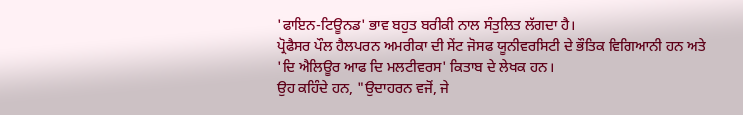'ਫਾਇਨ-ਟਿਊਨਡ' ਭਾਵ ਬਹੁਤ ਬਰੀਕੀ ਨਾਲ ਸੰਤੁਲਿਤ ਲੱਗਦਾ ਹੈ।
ਪ੍ਰੋਫੈਸਰ ਪੌਲ ਹੈਲਪਰਨ ਅਮਰੀਕਾ ਦੀ ਸੇਂਟ ਜੋਸਫ ਯੂਨੀਵਰਸਿਟੀ ਦੇ ਭੌਤਿਕ ਵਿਗਿਆਨੀ ਹਨ ਅਤੇ 'ਦਿ ਐਲਿਊਰ ਆਫ ਦਿ ਮਲਟੀਵਰਸ' ਕਿਤਾਬ ਦੇ ਲੇਖਕ ਹਨ।
ਉਹ ਕਹਿੰਦੇ ਹਨ, "ਉਦਾਹਰਨ ਵਜੋਂ, ਜੇ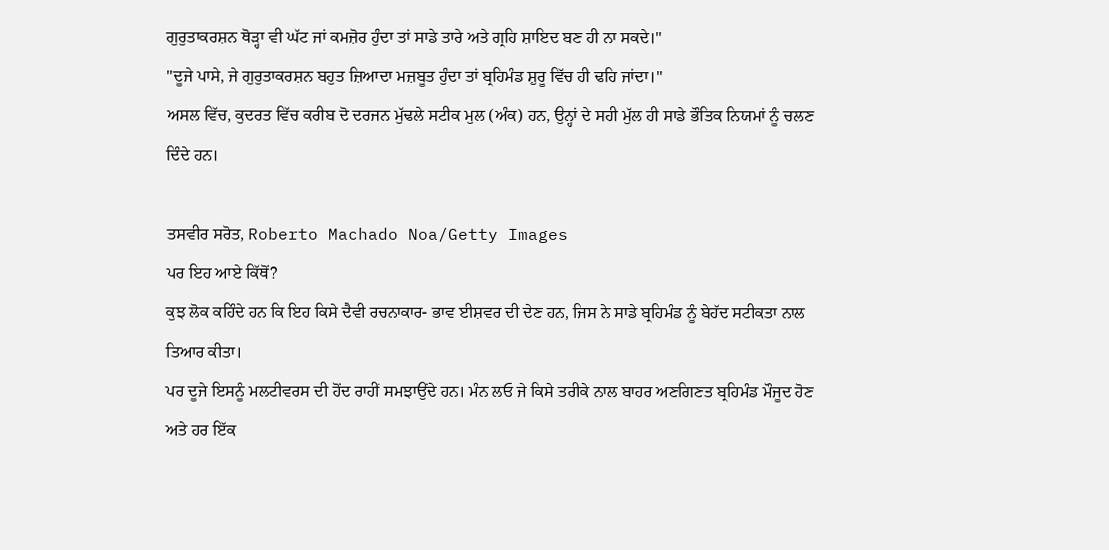ਗੁਰੁਤਾਕਰਸ਼ਨ ਥੋੜ੍ਹਾ ਵੀ ਘੱਟ ਜਾਂ ਕਮਜ਼ੋਰ ਹੁੰਦਾ ਤਾਂ ਸਾਡੇ ਤਾਰੇ ਅਤੇ ਗ੍ਰਹਿ ਸ਼ਾਇਦ ਬਣ ਹੀ ਨਾ ਸਕਦੇ।"
"ਦੂਜੇ ਪਾਸੇ, ਜੇ ਗੁਰੁਤਾਕਰਸ਼ਨ ਬਹੁਤ ਜ਼ਿਆਦਾ ਮਜ਼ਬੂਤ ਹੁੰਦਾ ਤਾਂ ਬ੍ਰਹਿਮੰਡ ਸ਼ੁਰੂ ਵਿੱਚ ਹੀ ਢਹਿ ਜਾਂਦਾ।"
ਅਸਲ ਵਿੱਚ, ਕੁਦਰਤ ਵਿੱਚ ਕਰੀਬ ਦੋ ਦਰਜਨ ਮੁੱਢਲੇ ਸਟੀਕ ਮੁਲ (ਅੰਕ) ਹਨ, ਉਨ੍ਹਾਂ ਦੇ ਸਹੀ ਮੁੱਲ ਹੀ ਸਾਡੇ ਭੌਤਿਕ ਨਿਯਮਾਂ ਨੂੰ ਚਲਣ ਦਿੰਦੇ ਹਨ।

ਤਸਵੀਰ ਸਰੋਤ, Roberto Machado Noa/Getty Images
ਪਰ ਇਹ ਆਏ ਕਿੱਥੋਂ?
ਕੁਝ ਲੋਕ ਕਹਿੰਦੇ ਹਨ ਕਿ ਇਹ ਕਿਸੇ ਦੈਵੀ ਰਚਨਾਕਾਰ- ਭਾਵ ਈਸ਼ਵਰ ਦੀ ਦੇਣ ਹਨ, ਜਿਸ ਨੇ ਸਾਡੇ ਬ੍ਰਹਿਮੰਡ ਨੂੰ ਬੇਹੱਦ ਸਟੀਕਤਾ ਨਾਲ ਤਿਆਰ ਕੀਤਾ।
ਪਰ ਦੂਜੇ ਇਸਨੂੰ ਮਲਟੀਵਰਸ ਦੀ ਹੋਂਦ ਰਾਹੀਂ ਸਮਝਾਉਂਦੇ ਹਨ। ਮੰਨ ਲਓ ਜੇ ਕਿਸੇ ਤਰੀਕੇ ਨਾਲ ਬਾਹਰ ਅਣਗਿਣਤ ਬ੍ਰਹਿਮੰਡ ਮੌਜੂਦ ਹੋਣ ਅਤੇ ਹਰ ਇੱਕ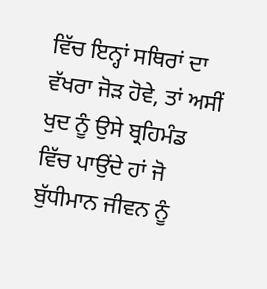ਵਿੱਚ ਇਨ੍ਹਾਂ ਸਥਿਰਾਂ ਦਾ ਵੱਖਰਾ ਜੋੜ ਹੋਵੇ, ਤਾਂ ਅਸੀਂ ਖੁਦ ਨੂੰ ਉਸੇ ਬ੍ਰਹਿਮੰਡ ਵਿੱਚ ਪਾਉਂਦੇ ਹਾਂ ਜੋ ਬੁੱਧੀਮਾਨ ਜੀਵਨ ਨੂੰ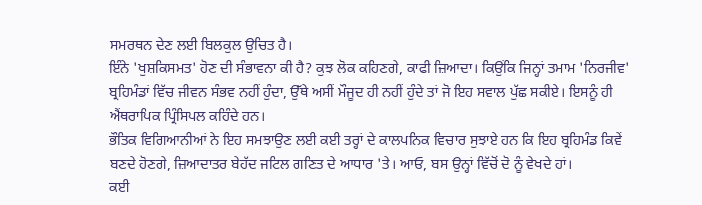ਸਮਰਥਨ ਦੇਣ ਲਈ ਬਿਲਕੁਲ ਉਚਿਤ ਹੈ।
ਇੰਨੇ 'ਖੁਸ਼ਕਿਸਮਤ' ਹੋਣ ਦੀ ਸੰਭਾਵਨਾ ਕੀ ਹੈ? ਕੁਝ ਲੋਕ ਕਹਿਣਗੇ, ਕਾਫੀ ਜ਼ਿਆਦਾ। ਕਿਉਂਕਿ ਜਿਨ੍ਹਾਂ ਤਮਾਮ 'ਨਿਰਜੀਵ' ਬ੍ਰਹਿਮੰਡਾਂ ਵਿੱਚ ਜੀਵਨ ਸੰਭਵ ਨਹੀਂ ਹੁੰਦਾ, ਉੱਥੇ ਅਸੀਂ ਮੌਜੂਦ ਹੀ ਨਹੀਂ ਹੁੰਦੇ ਤਾਂ ਜੋ ਇਹ ਸਵਾਲ ਪੁੱਛ ਸਕੀਏ। ਇਸਨੂੰ ਹੀ ਐਂਥਰਾਪਿਕ ਪ੍ਰਿੰਸਿਪਲ ਕਹਿੰਦੇ ਹਨ।
ਭੌਤਿਕ ਵਿਗਿਆਨੀਆਂ ਨੇ ਇਹ ਸਮਝਾਉਣ ਲਈ ਕਈ ਤਰ੍ਹਾਂ ਦੇ ਕਾਲਪਨਿਕ ਵਿਚਾਰ ਸੁਝਾਏ ਹਨ ਕਿ ਇਹ ਬ੍ਰਹਿਮੰਡ ਕਿਵੇਂ ਬਣਦੇ ਹੋਣਗੇ, ਜ਼ਿਆਦਾਤਰ ਬੇਹੱਦ ਜਟਿਲ ਗਣਿਤ ਦੇ ਆਧਾਰ 'ਤੇ। ਆਓ, ਬਸ ਉਨ੍ਹਾਂ ਵਿੱਚੋਂ ਦੋ ਨੂੰ ਵੇਖਦੇ ਹਾਂ।
ਕਈ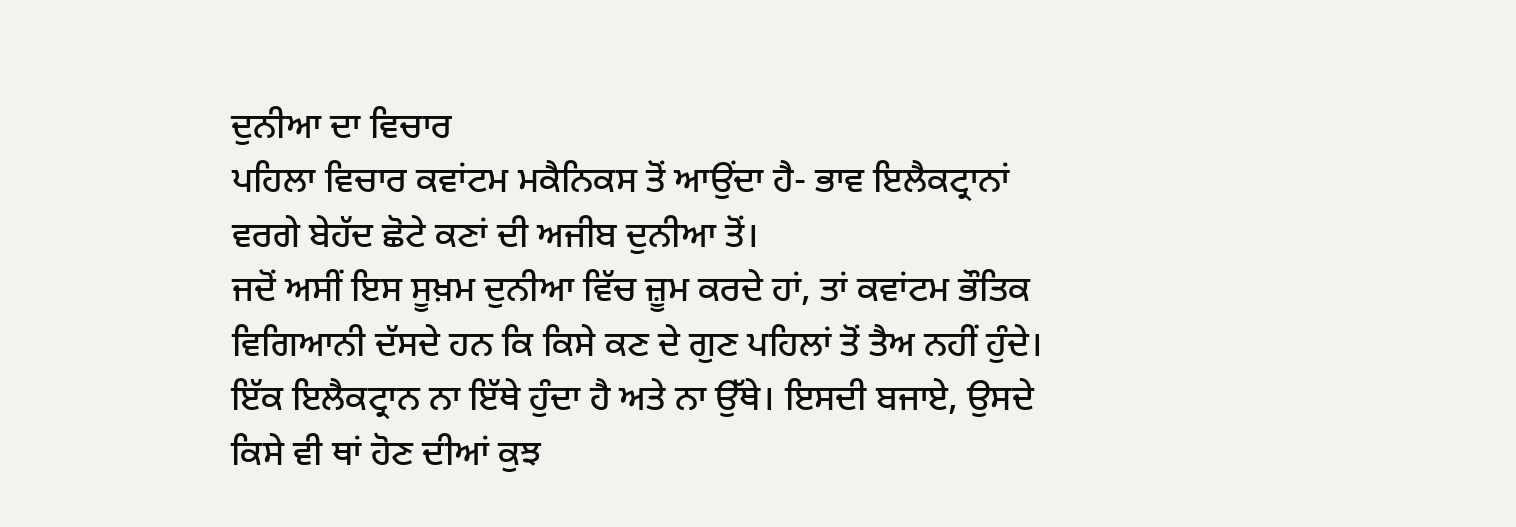ਦੁਨੀਆ ਦਾ ਵਿਚਾਰ
ਪਹਿਲਾ ਵਿਚਾਰ ਕਵਾਂਟਮ ਮਕੈਨਿਕਸ ਤੋਂ ਆਉਂਦਾ ਹੈ- ਭਾਵ ਇਲੈਕਟ੍ਰਾਨਾਂ ਵਰਗੇ ਬੇਹੱਦ ਛੋਟੇ ਕਣਾਂ ਦੀ ਅਜੀਬ ਦੁਨੀਆ ਤੋਂ।
ਜਦੋਂ ਅਸੀਂ ਇਸ ਸੂਖ਼ਮ ਦੁਨੀਆ ਵਿੱਚ ਜ਼ੂਮ ਕਰਦੇ ਹਾਂ, ਤਾਂ ਕਵਾਂਟਮ ਭੌਤਿਕ ਵਿਗਿਆਨੀ ਦੱਸਦੇ ਹਨ ਕਿ ਕਿਸੇ ਕਣ ਦੇ ਗੁਣ ਪਹਿਲਾਂ ਤੋਂ ਤੈਅ ਨਹੀਂ ਹੁੰਦੇ। ਇੱਕ ਇਲੈਕਟ੍ਰਾਨ ਨਾ ਇੱਥੇ ਹੁੰਦਾ ਹੈ ਅਤੇ ਨਾ ਉੱਥੇ। ਇਸਦੀ ਬਜਾਏ, ਉਸਦੇ ਕਿਸੇ ਵੀ ਥਾਂ ਹੋਣ ਦੀਆਂ ਕੁਝ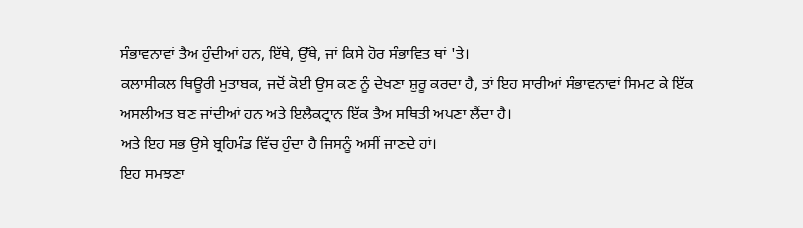ਸੰਭਾਵਨਾਵਾਂ ਤੈਅ ਹੁੰਦੀਆਂ ਹਨ, ਇੱਥੇ, ਉੱਥੇ, ਜਾਂ ਕਿਸੇ ਹੋਰ ਸੰਭਾਵਿਤ ਥਾਂ 'ਤੇ।
ਕਲਾਸੀਕਲ ਥਿਊਰੀ ਮੁਤਾਬਕ, ਜਦੋਂ ਕੋਈ ਉਸ ਕਣ ਨੂੰ ਦੇਖਣਾ ਸ਼ੁਰੂ ਕਰਦਾ ਹੈ, ਤਾਂ ਇਹ ਸਾਰੀਆਂ ਸੰਭਾਵਨਾਵਾਂ ਸਿਮਟ ਕੇ ਇੱਕ ਅਸਲੀਅਤ ਬਣ ਜਾਂਦੀਆਂ ਹਨ ਅਤੇ ਇਲੈਕਟ੍ਰਾਨ ਇੱਕ ਤੈਅ ਸਥਿਤੀ ਅਪਣਾ ਲੈਂਦਾ ਹੈ।
ਅਤੇ ਇਹ ਸਭ ਉਸੇ ਬ੍ਰਹਿਮੰਡ ਵਿੱਚ ਹੁੰਦਾ ਹੈ ਜਿਸਨੂੰ ਅਸੀਂ ਜਾਣਦੇ ਹਾਂ।
ਇਹ ਸਮਝਣਾ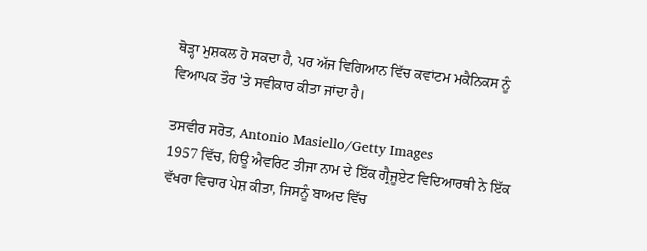ਥੋੜ੍ਹਾ ਮੁਸ਼ਕਲ ਹੋ ਸਕਦਾ ਹੈ, ਪਰ ਅੱਜ ਵਿਗਿਆਨ ਵਿੱਚ ਕਵਾਂਟਮ ਮਕੈਨਿਕਸ ਨੂੰ ਵਿਆਪਕ ਤੌਰ 'ਤੇ ਸਵੀਕਾਰ ਕੀਤਾ ਜਾਂਦਾ ਹੈ।

ਤਸਵੀਰ ਸਰੋਤ, Antonio Masiello/Getty Images
1957 ਵਿੱਚ, ਹਿਊ ਐਵਰਿਟ ਤੀਜਾ ਨਾਮ ਦੇ ਇੱਕ ਗ੍ਰੈਜੂਏਟ ਵਿਦਿਆਰਥੀ ਨੇ ਇੱਕ ਵੱਖਰਾ ਵਿਚਾਰ ਪੇਸ਼ ਕੀਤਾ, ਜਿਸਨੂੰ ਬਾਅਦ ਵਿੱਚ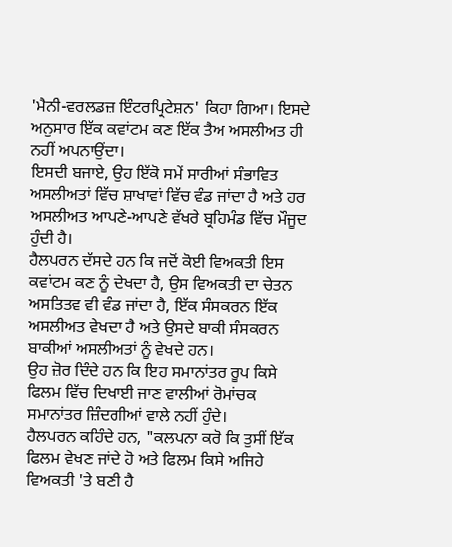'ਮੈਨੀ-ਵਰਲਡਜ਼ ਇੰਟਰਪ੍ਰਿਟੇਸ਼ਨ' ਕਿਹਾ ਗਿਆ। ਇਸਦੇ ਅਨੁਸਾਰ ਇੱਕ ਕਵਾਂਟਮ ਕਣ ਇੱਕ ਤੈਅ ਅਸਲੀਅਤ ਹੀ ਨਹੀਂ ਅਪਨਾਉਂਦਾ।
ਇਸਦੀ ਬਜਾਏ, ਉਹ ਇੱਕੋ ਸਮੇਂ ਸਾਰੀਆਂ ਸੰਭਾਵਿਤ ਅਸਲੀਅਤਾਂ ਵਿੱਚ ਸ਼ਾਖਾਵਾਂ ਵਿੱਚ ਵੰਡ ਜਾਂਦਾ ਹੈ ਅਤੇ ਹਰ ਅਸਲੀਅਤ ਆਪਣੇ-ਆਪਣੇ ਵੱਖਰੇ ਬ੍ਰਹਿਮੰਡ ਵਿੱਚ ਮੌਜੂਦ ਹੁੰਦੀ ਹੈ।
ਹੈਲਪਰਨ ਦੱਸਦੇ ਹਨ ਕਿ ਜਦੋਂ ਕੋਈ ਵਿਅਕਤੀ ਇਸ ਕਵਾਂਟਮ ਕਣ ਨੂੰ ਦੇਖਦਾ ਹੈ, ਉਸ ਵਿਅਕਤੀ ਦਾ ਚੇਤਨ ਅਸਤਿਤਵ ਵੀ ਵੰਡ ਜਾਂਦਾ ਹੈ, ਇੱਕ ਸੰਸਕਰਨ ਇੱਕ ਅਸਲੀਅਤ ਵੇਖਦਾ ਹੈ ਅਤੇ ਉਸਦੇ ਬਾਕੀ ਸੰਸਕਰਨ ਬਾਕੀਆਂ ਅਸਲੀਅਤਾਂ ਨੂੰ ਵੇਖਦੇ ਹਨ।
ਉਹ ਜ਼ੋਰ ਦਿੰਦੇ ਹਨ ਕਿ ਇਹ ਸਮਾਨਾਂਤਰ ਰੂਪ ਕਿਸੇ ਫਿਲਮ ਵਿੱਚ ਦਿਖਾਈ ਜਾਣ ਵਾਲੀਆਂ ਰੋਮਾਂਚਕ ਸਮਾਨਾਂਤਰ ਜ਼ਿੰਦਗੀਆਂ ਵਾਲੇ ਨਹੀਂ ਹੁੰਦੇ।
ਹੈਲਪਰਨ ਕਹਿੰਦੇ ਹਨ, "ਕਲਪਨਾ ਕਰੋ ਕਿ ਤੁਸੀਂ ਇੱਕ ਫਿਲਮ ਵੇਖਣ ਜਾਂਦੇ ਹੋ ਅਤੇ ਫਿਲਮ ਕਿਸੇ ਅਜਿਹੇ ਵਿਅਕਤੀ 'ਤੇ ਬਣੀ ਹੈ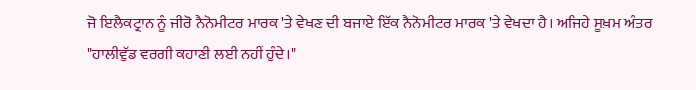ਜੋ ਇਲੈਕਟ੍ਰਾਨ ਨੂੰ ਜੀਰੋ ਨੈਨੋਮੀਟਰ ਮਾਰਕ 'ਤੇ ਵੇਖਣ ਦੀ ਬਜਾਏ ਇੱਕ ਨੈਨੋਮੀਟਰ ਮਾਰਕ 'ਤੇ ਵੇਖਦਾ ਹੈ। ਅਜਿਹੇ ਸੂਖ਼ਮ ਅੰਤਰ "ਹਾਲੀਵੁੱਡ ਵਰਗੀ ਕਹਾਣੀ ਲਈ ਨਹੀਂ ਹੁੰਦੇ।"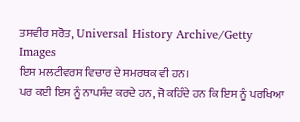ਤਸਵੀਰ ਸਰੋਤ, Universal History Archive/Getty Images
ਇਸ ਮਲਟੀਵਰਸ ਵਿਚਾਰ ਦੇ ਸਮਰਥਕ ਵੀ ਹਨ।
ਪਰ ਕਈ ਇਸ ਨੂੰ ਨਾਪਸੰਦ ਕਰਦੇ ਹਨ, ਜੋ ਕਹਿੰਦੇ ਹਨ ਕਿ ਇਸ ਨੂੰ ਪਰਖਿਆ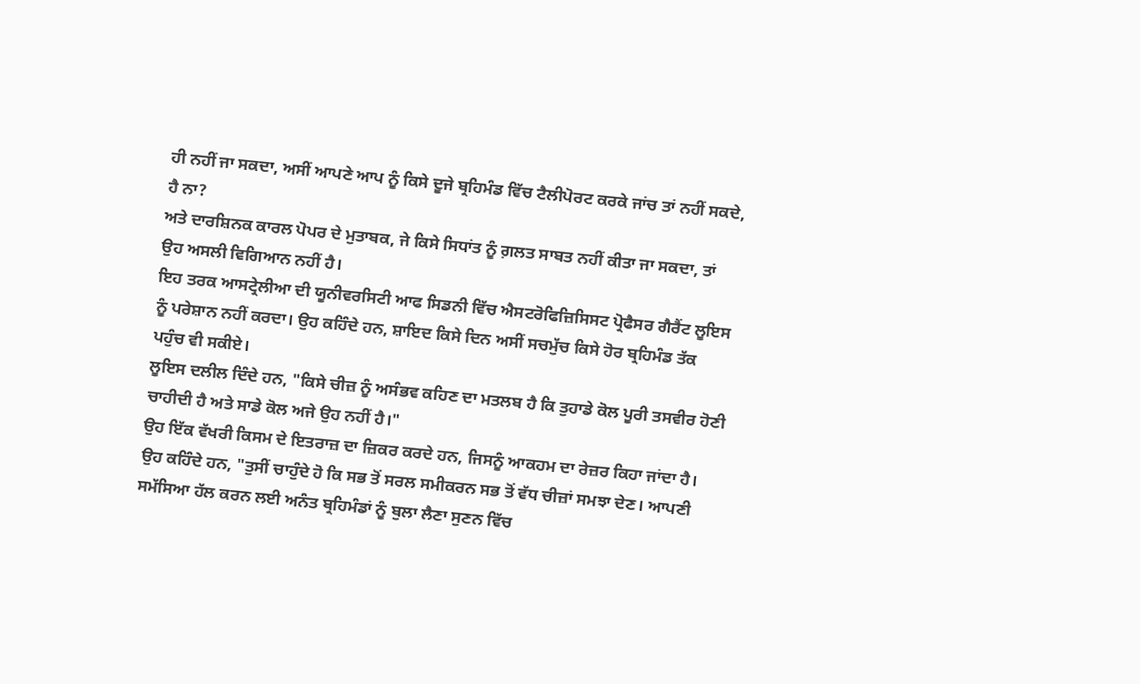ਹੀ ਨਹੀਂ ਜਾ ਸਕਦਾ, ਅਸੀਂ ਆਪਣੇ ਆਪ ਨੂੰ ਕਿਸੇ ਦੂਜੇ ਬ੍ਰਹਿਮੰਡ ਵਿੱਚ ਟੈਲੀਪੋਰਟ ਕਰਕੇ ਜਾਂਚ ਤਾਂ ਨਹੀਂ ਸਕਦੇ, ਹੈ ਨਾ?
ਅਤੇ ਦਾਰਸ਼ਿਨਕ ਕਾਰਲ ਪੋਪਰ ਦੇ ਮੁਤਾਬਕ, ਜੇ ਕਿਸੇ ਸਿਧਾਂਤ ਨੂੰ ਗ਼ਲਤ ਸਾਬਤ ਨਹੀਂ ਕੀਤਾ ਜਾ ਸਕਦਾ, ਤਾਂ ਉਹ ਅਸਲੀ ਵਿਗਿਆਨ ਨਹੀਂ ਹੈ।
ਇਹ ਤਰਕ ਆਸਟ੍ਰੇਲੀਆ ਦੀ ਯੂਨੀਵਰਸਿਟੀ ਆਫ ਸਿਡਨੀ ਵਿੱਚ ਐਸਟਰੋਫਿਜ਼ਿਸਿਸਟ ਪ੍ਰੋਫੈਸਰ ਗੈਰੈਂਟ ਲੂਇਸ ਨੂੰ ਪਰੇਸ਼ਾਨ ਨਹੀਂ ਕਰਦਾ। ਉਹ ਕਹਿੰਦੇ ਹਨ, ਸ਼ਾਇਦ ਕਿਸੇ ਦਿਨ ਅਸੀਂ ਸਚਮੁੱਚ ਕਿਸੇ ਹੋਰ ਬ੍ਰਹਿਮੰਡ ਤੱਕ ਪਹੁੰਚ ਵੀ ਸਕੀਏ।
ਲੂਇਸ ਦਲੀਲ ਦਿੰਦੇ ਹਨ, "ਕਿਸੇ ਚੀਜ਼ ਨੂੰ ਅਸੰਭਵ ਕਹਿਣ ਦਾ ਮਤਲਬ ਹੈ ਕਿ ਤੁਹਾਡੇ ਕੋਲ ਪੂਰੀ ਤਸਵੀਰ ਹੋਣੀ ਚਾਹੀਦੀ ਹੈ ਅਤੇ ਸਾਡੇ ਕੋਲ ਅਜੇ ਉਹ ਨਹੀਂ ਹੈ।"
ਉਹ ਇੱਕ ਵੱਖਰੀ ਕਿਸਮ ਦੇ ਇਤਰਾਜ਼ ਦਾ ਜ਼ਿਕਰ ਕਰਦੇ ਹਨ, ਜਿਸਨੂੰ ਆਕਹਮ ਦਾ ਰੇਜ਼ਰ ਕਿਹਾ ਜਾਂਦਾ ਹੈ।
ਉਹ ਕਹਿੰਦੇ ਹਨ, "ਤੁਸੀਂ ਚਾਹੁੰਦੇ ਹੋ ਕਿ ਸਭ ਤੋਂ ਸਰਲ ਸਮੀਕਰਨ ਸਭ ਤੋਂ ਵੱਧ ਚੀਜ਼ਾਂ ਸਮਝਾ ਦੇਣ। ਆਪਣੀ ਸਮੱਸਿਆ ਹੱਲ ਕਰਨ ਲਈ ਅਨੰਤ ਬ੍ਰਹਿਮੰਡਾਂ ਨੂੰ ਬੁਲਾ ਲੈਣਾ ਸੁਣਨ ਵਿੱਚ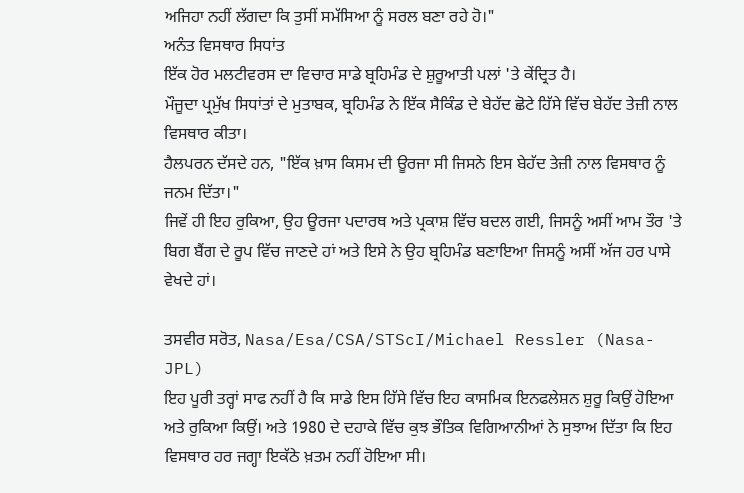ਅਜਿਹਾ ਨਹੀਂ ਲੱਗਦਾ ਕਿ ਤੁਸੀਂ ਸਮੱਸਿਆ ਨੂੰ ਸਰਲ ਬਣਾ ਰਹੇ ਹੋ।"
ਅਨੰਤ ਵਿਸਥਾਰ ਸਿਧਾਂਤ
ਇੱਕ ਹੋਰ ਮਲਟੀਵਰਸ ਦਾ ਵਿਚਾਰ ਸਾਡੇ ਬ੍ਰਹਿਮੰਡ ਦੇ ਸ਼ੁਰੂਆਤੀ ਪਲਾਂ 'ਤੇ ਕੇਂਦ੍ਰਿਤ ਹੈ।
ਮੌਜੂਦਾ ਪ੍ਰਮੁੱਖ ਸਿਧਾਂਤਾਂ ਦੇ ਮੁਤਾਬਕ, ਬ੍ਰਹਿਮੰਡ ਨੇ ਇੱਕ ਸੈਕਿੰਡ ਦੇ ਬੇਹੱਦ ਛੋਟੇ ਹਿੱਸੇ ਵਿੱਚ ਬੇਹੱਦ ਤੇਜ਼ੀ ਨਾਲ ਵਿਸਥਾਰ ਕੀਤਾ।
ਹੈਲਪਰਨ ਦੱਸਦੇ ਹਨ, "ਇੱਕ ਖ਼ਾਸ ਕਿਸਮ ਦੀ ਊਰਜਾ ਸੀ ਜਿਸਨੇ ਇਸ ਬੇਹੱਦ ਤੇਜ਼ੀ ਨਾਲ ਵਿਸਥਾਰ ਨੂੰ ਜਨਮ ਦਿੱਤਾ।"
ਜਿਵੇਂ ਹੀ ਇਹ ਰੁਕਿਆ, ਉਹ ਊਰਜਾ ਪਦਾਰਥ ਅਤੇ ਪ੍ਰਕਾਸ਼ ਵਿੱਚ ਬਦਲ ਗਈ, ਜਿਸਨੂੰ ਅਸੀਂ ਆਮ ਤੌਰ 'ਤੇ ਬਿਗ ਬੈਂਗ ਦੇ ਰੂਪ ਵਿੱਚ ਜਾਣਦੇ ਹਾਂ ਅਤੇ ਇਸੇ ਨੇ ਉਹ ਬ੍ਰਹਿਮੰਡ ਬਣਾਇਆ ਜਿਸਨੂੰ ਅਸੀਂ ਅੱਜ ਹਰ ਪਾਸੇ ਵੇਖਦੇ ਹਾਂ।

ਤਸਵੀਰ ਸਰੋਤ, Nasa/Esa/CSA/STScI/Michael Ressler (Nasa-JPL)
ਇਹ ਪੂਰੀ ਤਰ੍ਹਾਂ ਸਾਫ ਨਹੀਂ ਹੈ ਕਿ ਸਾਡੇ ਇਸ ਹਿੱਸੇ ਵਿੱਚ ਇਹ ਕਾਸਮਿਕ ਇਨਫਲੇਸ਼ਨ ਸ਼ੁਰੂ ਕਿਉਂ ਹੋਇਆ ਅਤੇ ਰੁਕਿਆ ਕਿਉਂ। ਅਤੇ 1980 ਦੇ ਦਹਾਕੇ ਵਿੱਚ ਕੁਝ ਭੌਤਿਕ ਵਿਗਿਆਨੀਆਂ ਨੇ ਸੁਝਾਅ ਦਿੱਤਾ ਕਿ ਇਹ ਵਿਸਥਾਰ ਹਰ ਜਗ੍ਹਾ ਇਕੱਠੇ ਖ਼ਤਮ ਨਹੀਂ ਹੋਇਆ ਸੀ।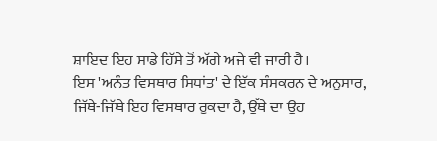ਸ਼ਾਇਦ ਇਹ ਸਾਡੇ ਹਿੱਸੇ ਤੋਂ ਅੱਗੇ ਅਜੇ ਵੀ ਜਾਰੀ ਹੈ।
ਇਸ 'ਅਨੰਤ ਵਿਸਥਾਰ ਸਿਧਾਂਤ' ਦੇ ਇੱਕ ਸੰਸਕਰਨ ਦੇ ਅਨੁਸਾਰ, ਜਿੱਥੇ-ਜਿੱਥੇ ਇਹ ਵਿਸਥਾਰ ਰੁਕਦਾ ਹੈ, ਉੱਥੇ ਦਾ ਉਹ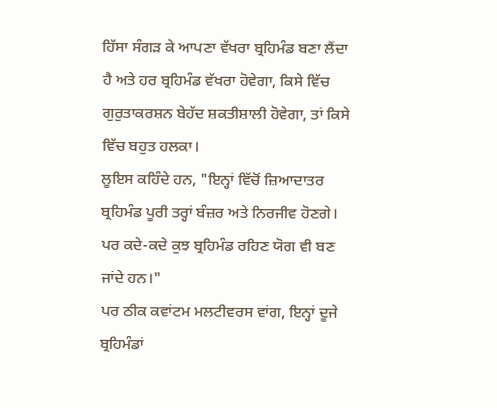ਹਿੱਸਾ ਸੰਗੜ ਕੇ ਆਪਣਾ ਵੱਖਰਾ ਬ੍ਰਹਿਮੰਡ ਬਣਾ ਲੈਂਦਾ ਹੈ ਅਤੇ ਹਰ ਬ੍ਰਹਿਮੰਡ ਵੱਖਰਾ ਹੋਵੇਗਾ, ਕਿਸੇ ਵਿੱਚ ਗੁਰੁਤਾਕਰਸ਼ਨ ਬੇਹੱਦ ਸ਼ਕਤੀਸ਼ਾਲੀ ਹੋਵੇਗਾ, ਤਾਂ ਕਿਸੇ ਵਿੱਚ ਬਹੁਤ ਹਲਕਾ।
ਲੂਇਸ ਕਹਿੰਦੇ ਹਨ, "ਇਨ੍ਹਾਂ ਵਿੱਚੋਂ ਜ਼ਿਆਦਾਤਰ ਬ੍ਰਹਿਮੰਡ ਪੂਰੀ ਤਰ੍ਹਾਂ ਬੰਜ਼ਰ ਅਤੇ ਨਿਰਜੀਵ ਹੋਣਗੇ। ਪਰ ਕਦੇ-ਕਦੇ ਕੁਝ ਬ੍ਰਹਿਮੰਡ ਰਹਿਣ ਯੋਗ ਵੀ ਬਣ ਜਾਂਦੇ ਹਨ।"
ਪਰ ਠੀਕ ਕਵਾਂਟਮ ਮਲਟੀਵਰਸ ਵਾਂਗ, ਇਨ੍ਹਾਂ ਦੂਜੇ ਬ੍ਰਹਿਮੰਡਾਂ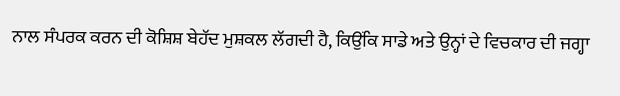ਨਾਲ ਸੰਪਰਕ ਕਰਨ ਦੀ ਕੋਸ਼ਿਸ਼ ਬੇਹੱਦ ਮੁਸ਼ਕਲ ਲੱਗਦੀ ਹੈ, ਕਿਉਂਕਿ ਸਾਡੇ ਅਤੇ ਉਨ੍ਹਾਂ ਦੇ ਵਿਚਕਾਰ ਦੀ ਜਗ੍ਹਾ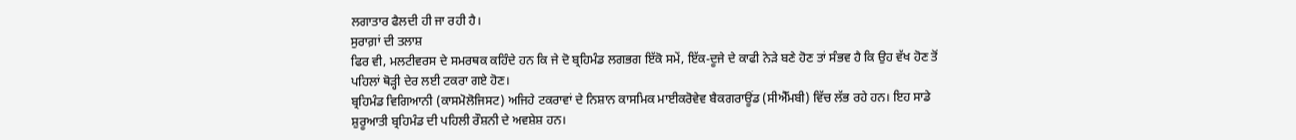ਲਗਾਤਾਰ ਫੈਲਦੀ ਹੀ ਜਾ ਰਹੀ ਹੈ।
ਸੁਰਾਗ਼ਾਂ ਦੀ ਤਲਾਸ਼
ਫਿਰ ਵੀ, ਮਲਟੀਵਰਸ ਦੇ ਸਮਰਥਕ ਕਹਿੰਦੇ ਹਨ ਕਿ ਜੇ ਦੋ ਬ੍ਰਹਿਮੰਡ ਲਗਭਗ ਇੱਕੋ ਸਮੇਂ, ਇੱਕ-ਦੂਜੇ ਦੇ ਕਾਫੀ ਨੇੜੇ ਬਣੇ ਹੋਣ ਤਾਂ ਸੰਭਵ ਹੈ ਕਿ ਉਹ ਵੱਖ ਹੋਣ ਤੋਂ ਪਹਿਲਾਂ ਥੋੜ੍ਹੀ ਦੇਰ ਲਈ ਟਕਰਾ ਗਏ ਹੋਣ।
ਬ੍ਰਹਿਮੰਡ ਵਿਗਿਆਨੀ (ਕਾਸਮੋਲੋਜਿਸਟ) ਅਜਿਹੇ ਟਕਰਾਵਾਂ ਦੇ ਨਿਸ਼ਾਨ ਕਾਸਮਿਕ ਮਾਈਕਰੋਵੇਵ ਬੈਕਗਰਾਊਂਡ (ਸੀਐੱਮਬੀ) ਵਿੱਚ ਲੱਭ ਰਹੇ ਹਨ। ਇਹ ਸਾਡੇ ਸ਼ੁਰੂਆਤੀ ਬ੍ਰਹਿਮੰਡ ਦੀ ਪਹਿਲੀ ਰੌਸ਼ਨੀ ਦੇ ਅਵਸ਼ੇਸ਼ ਹਨ।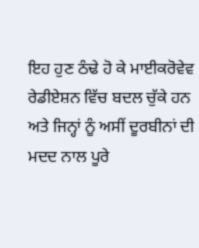ਇਹ ਹੁਣ ਠੰਢੇ ਹੋ ਕੇ ਮਾਈਕਰੋਵੇਵ ਰੇਡੀਏਸ਼ਨ ਵਿੱਚ ਬਦਲ ਚੁੱਕੇ ਹਨ ਅਤੇ ਜਿਨ੍ਹਾਂ ਨੂੰ ਅਸੀਂ ਦੂਰਬੀਨਾਂ ਦੀ ਮਦਦ ਨਾਲ ਪੂਰੇ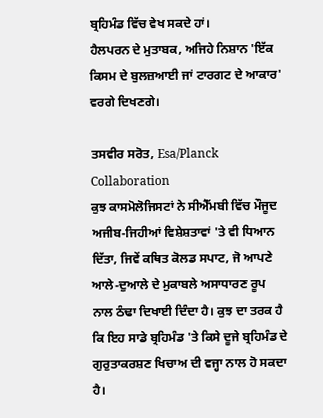ਬ੍ਰਹਿਮੰਡ ਵਿੱਚ ਵੇਖ ਸਕਦੇ ਹਾਂ।
ਹੈਲਪਰਨ ਦੇ ਮੁਤਾਬਕ, ਅਜਿਹੇ ਨਿਸ਼ਾਨ 'ਇੱਕ ਕਿਸਮ ਦੇ ਬੁਲਜ਼ਆਈ ਜਾਂ ਟਾਰਗਟ ਦੇ ਆਕਾਰ' ਵਰਗੇ ਦਿਖਣਗੇ।

ਤਸਵੀਰ ਸਰੋਤ, Esa/Planck Collaboration
ਕੁਝ ਕਾਸਮੋਲੋਜਿਸਟਾਂ ਨੇ ਸੀਐੱਮਬੀ ਵਿੱਚ ਮੌਜੂਦ ਅਜੀਬ-ਜਿਹੀਆਂ ਵਿਸ਼ੇਸ਼ਤਾਵਾਂ 'ਤੇ ਵੀ ਧਿਆਨ ਦਿੱਤਾ, ਜਿਵੇਂ ਕਥਿਤ ਕੋਲਡ ਸਪਾਟ, ਜੋ ਆਪਣੇ ਆਲੇ-ਦੁਆਲੇ ਦੇ ਮੁਕਾਬਲੇ ਅਸਾਧਾਰਣ ਰੂਪ ਨਾਲ ਠੰਢਾ ਦਿਖਾਈ ਦਿੰਦਾ ਹੈ। ਕੁਝ ਦਾ ਤਰਕ ਹੈ ਕਿ ਇਹ ਸਾਡੇ ਬ੍ਰਹਿਮੰਡ 'ਤੇ ਕਿਸੇ ਦੂਜੇ ਬ੍ਰਹਿਮੰਡ ਦੇ ਗੁਰੁਤਾਕਰਸ਼ਣ ਖਿਚਾਅ ਦੀ ਵਜ੍ਹਾ ਨਾਲ ਹੋ ਸਕਦਾ ਹੈ।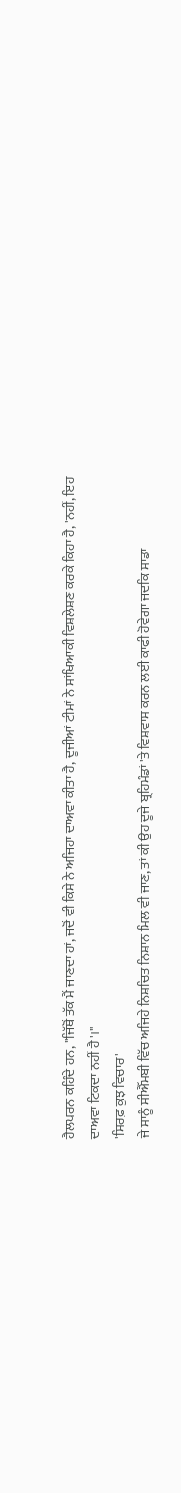ਹੈਲਪਰਨ ਕਹਿੰਦੇ ਹਨ, "ਜਿੱਥੋਂ ਤੱਕ ਮੈਂ ਜਾਣਦਾ ਹਾਂ, ਜਦੋਂ ਵੀ ਕਿਸੇ ਨੇ ਅਜਿਹਾ ਦਾਅਵਾ ਕੀਤਾ ਹੈ, ਦੂਜੀਆਂ ਟੀਮਾਂ ਨੇ ਸਾਂਖਿਆਕੀ ਵਿਸ਼ਲੇਸ਼ਣ ਕਰਕੇ ਕਿਹਾ ਹੈ, 'ਨਹੀਂ, ਇਹ ਦਾਅਵਾ ਟਿਕਦਾ ਨਹੀਂ ਹੈ'।"
'ਸਿਰਫ਼ ਕੁਝ ਵਿਚਾਰ'
ਜੇ ਸਾਨੂੰ ਸੀਐੱਮਬੀ ਵਿੱਚ ਅਜਿਹੇ ਨਿਸ਼ਚਿਤ ਨਿਸ਼ਾਨ ਮਿਲ ਵੀ ਜਾਣ, ਤਾਂ ਕੀ ਉਹ ਦੂਜੇ ਬ੍ਰਹਿਮੰਡਾਂ 'ਤੇ ਵਿਸ਼ਵਾਸ ਕਰਨ ਲਈ ਕਾਫੀ ਹੋਵੇਗਾ ਜਦਕਿ ਸਾਡਾ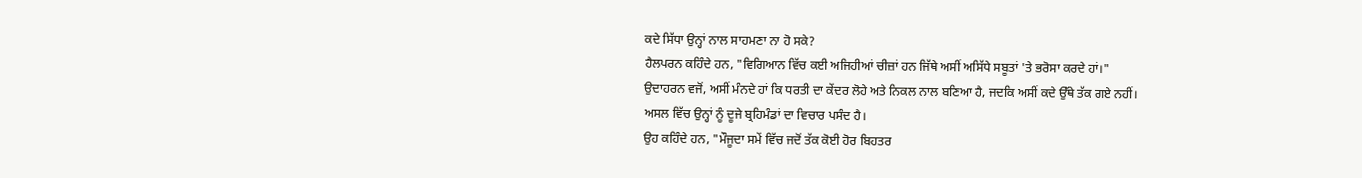ਕਦੇ ਸਿੱਧਾ ਉਨ੍ਹਾਂ ਨਾਲ ਸਾਹਮਣਾ ਨਾ ਹੋ ਸਕੇ?
ਹੈਲਪਰਨ ਕਹਿੰਦੇ ਹਨ, "ਵਿਗਿਆਨ ਵਿੱਚ ਕਈ ਅਜਿਹੀਆਂ ਚੀਜ਼ਾਂ ਹਨ ਜਿੱਥੇ ਅਸੀਂ ਅਸਿੱਧੇ ਸਬੂਤਾਂ 'ਤੇ ਭਰੋਸਾ ਕਰਦੇ ਹਾਂ।"
ਉਦਾਹਰਨ ਵਜੋਂ, ਅਸੀਂ ਮੰਨਦੇ ਹਾਂ ਕਿ ਧਰਤੀ ਦਾ ਕੇਂਦਰ ਲੋਹੇ ਅਤੇ ਨਿਕਲ ਨਾਲ ਬਣਿਆ ਹੈ, ਜਦਕਿ ਅਸੀਂ ਕਦੇ ਉੱਥੇ ਤੱਕ ਗਏ ਨਹੀਂ।
ਅਸਲ ਵਿੱਚ ਉਨ੍ਹਾਂ ਨੂੰ ਦੂਜੇ ਬ੍ਰਹਿਮੰਡਾਂ ਦਾ ਵਿਚਾਰ ਪਸੰਦ ਹੈ।
ਉਹ ਕਹਿੰਦੇ ਹਨ, "ਮੌਜੂਦਾ ਸਮੇਂ ਵਿੱਚ ਜਦੋਂ ਤੱਕ ਕੋਈ ਹੋਰ ਬਿਹਤਰ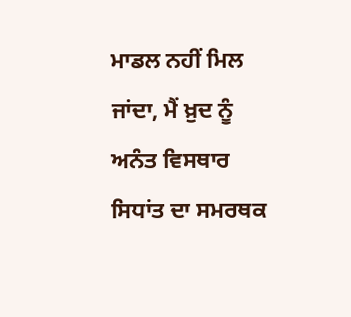ਮਾਡਲ ਨਹੀਂ ਮਿਲ ਜਾਂਦਾ, ਮੈਂ ਖ਼ੁਦ ਨੂੰ ਅਨੰਤ ਵਿਸਥਾਰ ਸਿਧਾਂਤ ਦਾ ਸਮਰਥਕ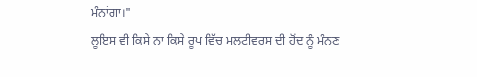ਮੰਨਾਂਗਾ।"
ਲੂਇਸ ਵੀ ਕਿਸੇ ਨਾ ਕਿਸੇ ਰੂਪ ਵਿੱਚ ਮਲਟੀਵਰਸ ਦੀ ਹੋਂਦ ਨੂੰ ਮੰਨਣ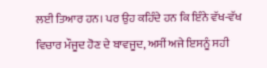ਲਈ ਤਿਆਰ ਹਨ। ਪਰ ਉਹ ਕਹਿੰਦੇ ਹਨ ਕਿ ਇੰਨੇ ਵੱਖ-ਵੱਖ ਵਿਚਾਰ ਮੌਜੂਦ ਹੋਣ ਦੇ ਬਾਵਜੂਦ, ਅਸੀਂ ਅਜੇ ਇਸਨੂੰ ਸਹੀ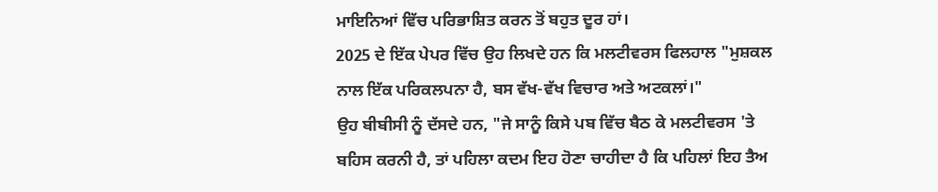ਮਾਇਨਿਆਂ ਵਿੱਚ ਪਰਿਭਾਸ਼ਿਤ ਕਰਨ ਤੋਂ ਬਹੁਤ ਦੂਰ ਹਾਂ।
2025 ਦੇ ਇੱਕ ਪੇਪਰ ਵਿੱਚ ਉਹ ਲਿਖਦੇ ਹਨ ਕਿ ਮਲਟੀਵਰਸ ਫਿਲਹਾਲ "ਮੁਸ਼ਕਲ ਨਾਲ ਇੱਕ ਪਰਿਕਲਪਨਾ ਹੈ, ਬਸ ਵੱਖ-ਵੱਖ ਵਿਚਾਰ ਅਤੇ ਅਟਕਲਾਂ।"
ਉਹ ਬੀਬੀਸੀ ਨੂੰ ਦੱਸਦੇ ਹਨ, "ਜੇ ਸਾਨੂੰ ਕਿਸੇ ਪਬ ਵਿੱਚ ਬੈਠ ਕੇ ਮਲਟੀਵਰਸ 'ਤੇ ਬਹਿਸ ਕਰਨੀ ਹੈ, ਤਾਂ ਪਹਿਲਾ ਕਦਮ ਇਹ ਹੋਣਾ ਚਾਹੀਦਾ ਹੈ ਕਿ ਪਹਿਲਾਂ ਇਹ ਤੈਅ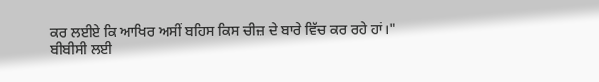ਕਰ ਲਈਏ ਕਿ ਆਖਿਰ ਅਸੀਂ ਬਹਿਸ ਕਿਸ ਚੀਜ਼ ਦੇ ਬਾਰੇ ਵਿੱਚ ਕਰ ਰਹੇ ਹਾਂ।"
ਬੀਬੀਸੀ ਲਈ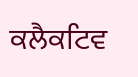ਕਲੈਕਟਿਵ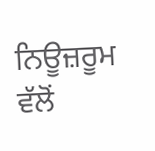ਨਿਊਜ਼ਰੂਮ ਵੱਲੋਂ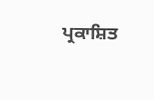ਪ੍ਰਕਾਸ਼ਿਤ